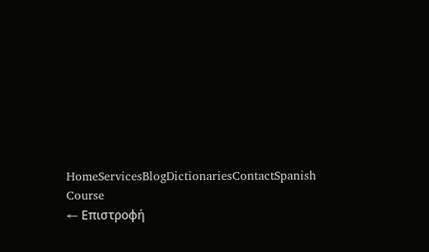HomeServicesBlogDictionariesContactSpanish Course
← Επιστροφή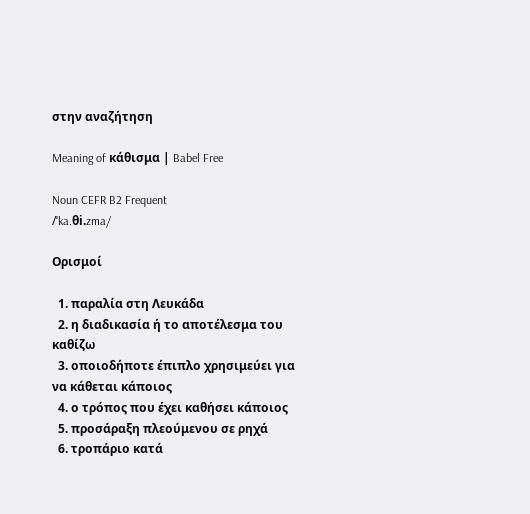στην αναζήτηση

Meaning of κάθισμα | Babel Free

Noun CEFR B2 Frequent
/ˈka.θi.zma/

Ορισμοί

  1. παραλία στη Λευκάδα
  2. η διαδικασία ή το αποτέλεσμα του καθίζω
  3. οποιοδήποτε έπιπλο χρησιμεύει για να κάθεται κάποιος
  4. ο τρόπος που έχει καθήσει κάποιος
  5. προσάραξη πλεούμενου σε ρηχά
  6. τροπάριο κατά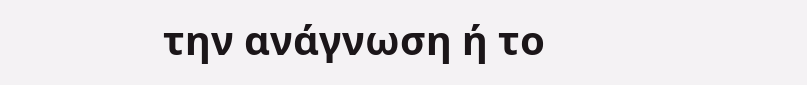την ανάγνωση ή το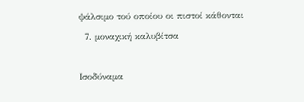ψάλσιμο τού οποίου οι πιστοί κάθονται
  7. μοναχική καλυβίτσα

Ισοδύναμα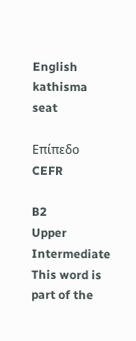English kathisma seat

Επίπεδο CEFR

B2
Upper Intermediate
This word is part of the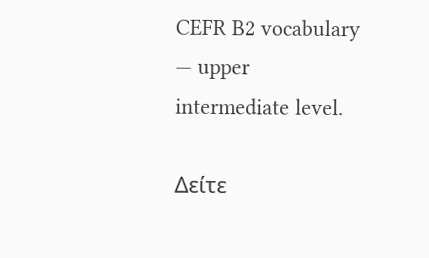CEFR B2 vocabulary — upper intermediate level.

Δείτε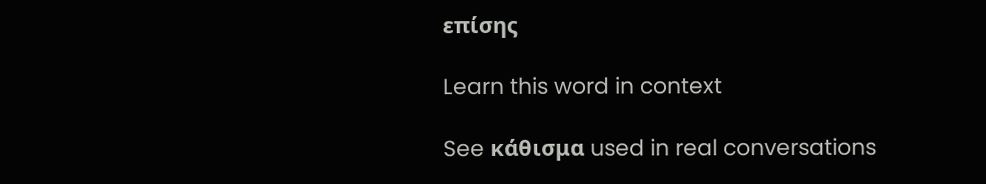επίσης

Learn this word in context

See κάθισμα used in real conversations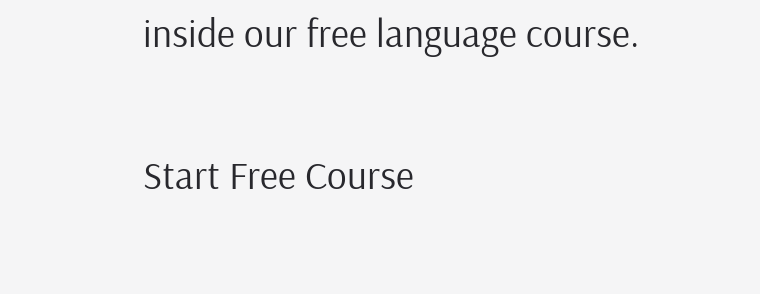inside our free language course.

Start Free Course